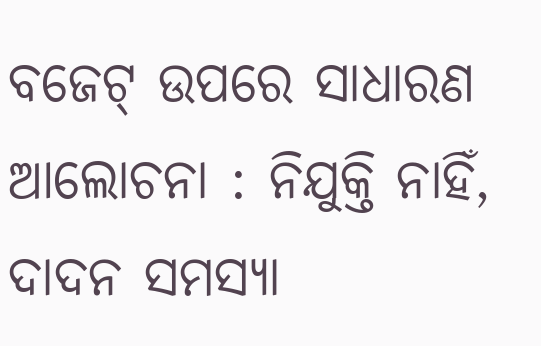ବଜେଟ୍‌ ଉପରେ ସାଧାରଣ ଆଲୋଚନା : ନିଯୁକ୍ତି ନାହିଁ, ଦାଦନ ସମସ୍ୟା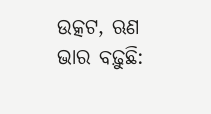ଉତ୍କଟ, ଋଣ ଭାର ବଢ଼ୁଛି: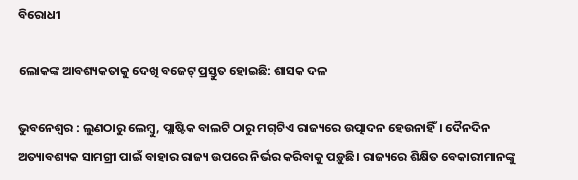ବିରୋଧୀ

ଲୋକଙ୍କ ଆବଶ୍ୟକତାକୁ ଦେଖି ବଜେଟ୍‌ ପ୍ରସ୍ତୁତ ହୋଇଛି: ଶାସକ ଦଳ

ଭୁବନେଶ୍ବର : ଲୁଣଠାରୁ ଲେମ୍ବୁ, ପ୍ଲାଷ୍ଟିକ ବାଲଟି ଠାରୁ ମଗ୍‌ଟିଏ ରାଜ୍ୟରେ ଉତ୍ପାଦନ ହେଉନାହିଁ। ଦୈନଦିନ ଅତ୍ୟାବଶ୍ୟକ ସାମଗ୍ରୀ ପାଇଁ ବାହାର ରାଜ୍ୟ ଉପରେ ନିର୍ଭର କରିବାକୁ ପଡ଼ୁଛି। ରାଜ୍ୟରେ ଶିକ୍ଷିତ ବେକାରୀମାନଙ୍କୁ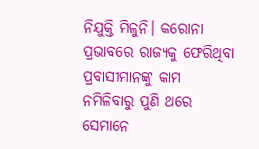ନିଯୁକ୍ତି ମିଳୁନି। କରୋନା ପ୍ରଭାବରେ ରାଜ୍ୟକୁ ଫେରିଥିବା ପ୍ରବାସୀମାନଙ୍କୁ କାମ ନମିଳିବାରୁ ପୁଣି ଥରେ ସେମାନେ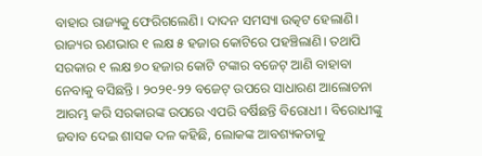ବାହାର ରାଜ୍ୟକୁ ଫେରିଗଲେଣି। ଦାଦନ ସମସ୍ୟା ଉତ୍କଟ ହେଲାଣି। ରାଜ୍ୟର ଋଣଭାର ୧ ଲକ୍ଷ ୫ ହଜାର କୋଟିରେ ପହଞ୍ଚିଲାଣି। ତଥାପି ସରକାର ୧ ଲକ୍ଷ ୭୦ ହଜାର କୋଟି ଟଙ୍କାର ବଜେଟ୍‌ ଆଣି ବାହାବା ନେବାକୁ ବସିଛନ୍ତି। ୨୦୨୧-୨୨ ବଜେଟ୍‌ ଉପରେ ସାଧାରଣ ଆଲୋଚନା ଆରମ୍ଭ କରି ସରକାରଙ୍କ ଉପରେ ଏପରି ବର୍ଷିଛନ୍ତି ବିରୋଧୀ। ବିରୋଧୀଙ୍କୁ ଜବାବ ଦେଇ ଶାସକ ଦଳ କହିଛି, ଲୋକଙ୍କ ଆବଶ୍ୟକତାକୁ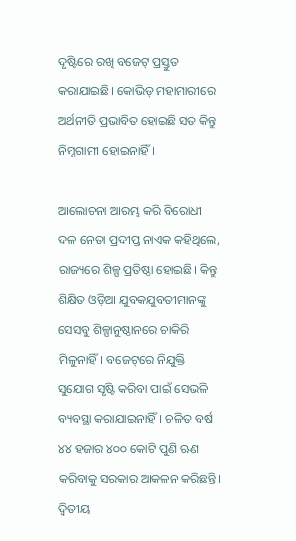ଦୃଷ୍ଟିରେ ରଖି ବଜେଟ୍‌ ପ୍ରସ୍ତୁତ କରାଯାଇଛି। କୋଭିଡ୍‌ ମହାମାରୀରେ ଅର୍ଥନୀତି ପ୍ରଭାବିତ ହୋଇଛି ସତ କିନ୍ତୁ ନିମ୍ନଗାମୀ ହୋଇନାହିଁ।

ଆଲୋଚନା ଆରମ୍ଭ କରି ବିରୋଧୀ ଦଳ ନେତା ପ୍ରଦୀପ୍ତ ନାଏକ କହିଥିଲେ, ରାଜ୍ୟରେ ଶିଳ୍ପ ପ୍ରତିଷ୍ଠା ହୋଇଛି। କିନ୍ତୁ ଶିକ୍ଷିତ ଓଡ଼ିଆ ଯୁବକଯୁବତୀମାନଙ୍କୁ ସେସବୁ ଶିଳ୍ପାନୁଷ୍ଠାନରେ ଚାକିରି ମିଳୁନାହିଁ। ବଜେଟ୍‌ରେ ନିଯୁକ୍ତି ସୁଯୋଗ ସୃଷ୍ଟି କରିବା ପାଇଁ ସେଭଳି ବ୍ୟବସ୍ଥା କରାଯାଇନାହିଁ। ଚଳିତ ବର୍ଷ ୪୪ ହଜାର ୪୦୦ କୋଟି ପୁଣି ଋଣ କରିବାକୁ ସରକାର ଆକଳନ କରିଛନ୍ତି। ଦ୍ବିତୀୟ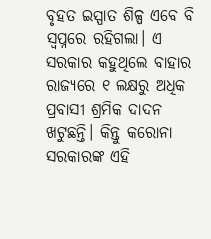ବୃହତ ଇସ୍ପାତ ଶିଳ୍ପ ଏବେ ବି ସ୍ବପ୍ନରେ ରହିଗଲା। ଏ ସରକାର କହୁଥିଲେ ବାହାର ରାଜ୍ୟରେ ୧ ଲକ୍ଷରୁ ଅଧିକ ପ୍ରବାସୀ ଶ୍ରମିକ ଦାଦନ ଖଟୁଛନ୍ତି। କିନ୍ତୁ କରୋନା ସରକାରଙ୍କ ଏହି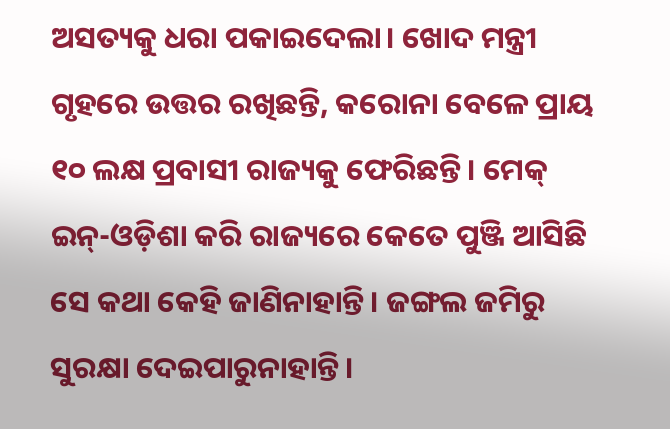ଅସତ୍ୟକୁ ଧରା ପକାଇଦେଲା। ଖୋଦ ମନ୍ତ୍ରୀ ଗୃହରେ ଉତ୍ତର ରଖିଛନ୍ତି, କରୋନା ବେଳେ ପ୍ରାୟ ୧୦ ଲକ୍ଷ ପ୍ରବାସୀ ରାଜ୍ୟକୁ ଫେରିଛନ୍ତି। ମେକ୍‌ ଇନ୍‌-ଓଡ଼ିଶା କରି ରାଜ୍ୟରେ କେତେ ପୁଞ୍ଜି ଆସିଛି ସେ କଥା କେହି ଜାଣିନାହାନ୍ତି। ଜଙ୍ଗଲ ଜମିରୁ ସୁରକ୍ଷା ଦେଇପାରୁନାହାନ୍ତି।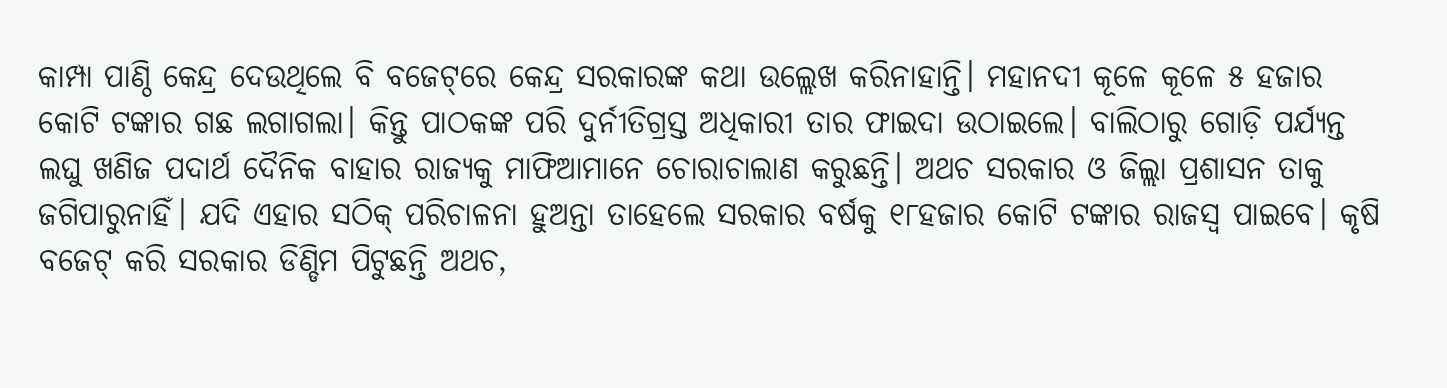କାମ୍ପା ପାଣ୍ଠି କେନ୍ଦ୍ର ଦେଉଥିଲେ ବି ବଜେଟ୍‌ରେ କେନ୍ଦ୍ର ସରକାରଙ୍କ କଥା ଉଲ୍ଲେଖ କରିନାହାନ୍ତି। ମହାନଦୀ କୂଳେ କୂଳେ ୫ ହଜାର କୋଟି ଟଙ୍କାର ଗଛ ଲଗାଗଲା। କିନ୍ତୁ ପାଠକଙ୍କ ପରି ଦୁର୍ନୀତିଗ୍ରସ୍ତ ଅଧିକାରୀ ତାର ଫାଇଦା ଉଠାଇଲେ। ବାଲିଠାରୁ ଗୋଡ଼ି ପର୍ଯ୍ୟନ୍ତ ଲଘୁ ଖଣିଜ ପଦାର୍ଥ ଦୈନିକ ବାହାର ରାଜ୍ୟକୁ ମାଫିଆମାନେ ଚୋରାଚାଲାଣ କରୁଛନ୍ତି। ଅଥଚ ସରକାର ଓ ଜିଲ୍ଲା ପ୍ରଶାସନ ତାକୁ ଜଗିପାରୁନାହିଁ। ଯଦି ଏହାର ସଠିକ୍‌ ପରିଚାଳନା ହୁଅନ୍ତା ତାହେଲେ ସରକାର ବର୍ଷକୁ ୧୮ହଜାର କୋଟି ଟଙ୍କାର ରାଜସ୍ବ ପାଇବେ। କୃଷି ବଜେଟ୍‌ କରି ସରକାର ଡିଣ୍ଡିମ ପିଟୁଛନ୍ତି ଅଥଚ,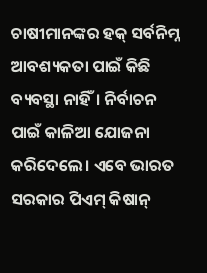ଚାଷୀମାନଙ୍କର ହକ୍‌ ସର୍ବନିମ୍ନ ଆବଶ୍ୟକତା ପାଇଁ କିଛି ବ୍ୟବସ୍ଥା ନାହିଁ। ନିର୍ବାଚନ ପାଇଁ କାଳିଆ ଯୋଜନା କରିଦେଲେ। ଏବେ ଭାରତ ସରକାର ପିଏମ୍‌ କିଷାନ୍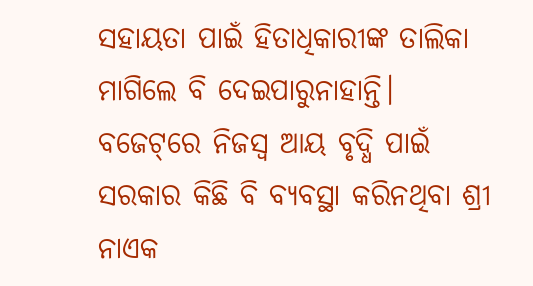ସହାୟତା ପାଇଁ ହିତାଧିକାରୀଙ୍କ ତାଲିକା ମାଗିଲେ ବି ଦେଇପାରୁନାହାନ୍ତି। ବଜେଟ୍‌ରେ ନିଜସ୍ବ ଆୟ ବୃଦ୍ଧି ପାଇଁ ସରକାର କିଛି ବି ବ୍ୟବସ୍ଥା କରିନଥିବା ଶ୍ରୀ ନାଏକ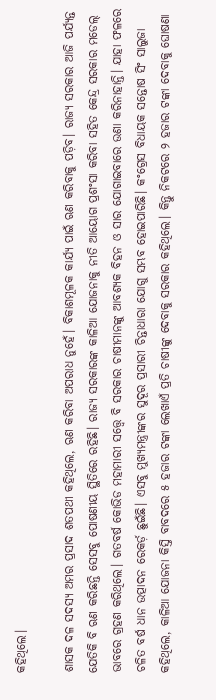କହିଥିଲେ।

ଶାସକ ଦଳ ସଦସ୍ୟ ଅମର ପ୍ରସାଦ ଶତପଥୀ କହିଥିଲେ, ଋଣ କରିବା ଅପରାଧ ନୁହେଁ। ବିକାଶମୂଳକ କାର୍ଯ୍ୟ ପାଇଁ ଋଣ କରିବାକୁ ପଡ଼ିବ। ରାଜ୍ୟ ସରକାର ଆଜି ପର୍ଯ୍ୟନ୍ତ ଯେତିକି ବି ଋଣ କରିଛନ୍ତି ସେସବୁ ପୋଷଣୀୟ ସ୍ଥିତିରେ ରହିଛି। ରାଜ୍ୟ ସରକାରଙ୍କ କାଳିଆ ଯୋଜନାକୁ ନୀତି ଆୟୋଗ ପ୍ରଶଂସା କରିବା ସହିତ କେନ୍ଦ୍ର ସରକାର ମଡେଲ୍‌ ଭାବରେ ଗ୍ରହଣ କରିଥିଲେ। ଗତବର୍ଷ କୋଭିଡ ମହାମାରୀ ସତ୍ତ୍ବେ ବି ସରକାର ଚାଷୀମାନଙ୍କୁ ଆବଶ୍ୟକ ବିହନ ଓ ସାର ଯୋଗାଇବାରେ ଉଣା କରିନାହାନ୍ତି। ଯାହା ଫଳରେ ଚଳିତ ବର୍ଷ ଧାନ ଉତ୍ପାଦନ ରେକର୍ଡ଼ ଛୁଇଁଛି। ଏସବୁ ମୁଖ୍ୟମନ୍ତ୍ରୀଙ୍କର ସୁଦୂର ପ୍ରସାରୀ ଚିନ୍ତାଧାରା ଯୋଗୁ ସମ୍ଭବ ହୋଇପାରିଛି। କଂଗ୍ରେସ ବିଧାୟକ ସନ୍ତୋଷ ସିଂ ସାଲୁଜା କହିଥିଲେ, କାଳିଆ ଯୋଜନା କିସ୍ତି ବାବଦରେ ୫ ହଜାର ଟଙ୍କା ଲେଖାଏଁ ପ୍ରତି ଚାଷୀଙ୍କୁ ଦେବାକୁ ସରକାର କହିଥିଲେ। କିନ୍ତୁ ନିକଟରେ ୨ ହଜାର ଟଙ୍କା ଦେବାକୁ ଘୋଷଣା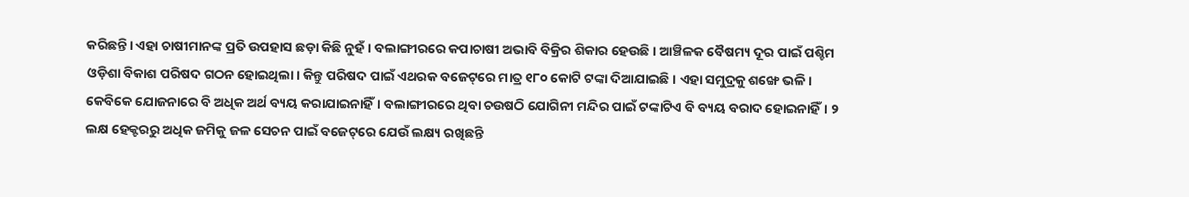କରିଛନ୍ତି। ଏହା ଚାଷୀମାନଙ୍କ ପ୍ରତି ଉପହାସ ଛଡ଼ା କିଛି ନୁହଁ। ବଲାଙ୍ଗୀରରେ କପାଚାଷୀ ଅଭାବି ବିକ୍ରିର ଶିକାର ହେଉଛି। ଆଞ୍ଚିଳକ ବୈଷମ୍ୟ ଦୂର ପାଇଁ ପଶ୍ଚିମ ଓଡ଼ିଶା ବିକାଶ ପରିଷଦ ଗଠନ ହୋଇଥିଲା। କିନ୍ତୁ ପରିଷଦ ପାଇଁ ଏଥରକ ବଜେଟ୍‌ରେ ମାତ୍ର ୧୮୦ କୋଟି ଟଙ୍କା ଦିଆଯାଇଛି। ଏହା ସମୁଦ୍ରକୁ ଶଙ୍ଖେ ଭଳି। କେବିକେ ଯୋଜନାରେ ବି ଅଧିକ ଅର୍ଥ ବ୍ୟୟ କରାଯାଇନାହିଁ। ବଲାଙ୍ଗୀରରେ ଥିବା ଚଉଷଠି ଯୋଗିନୀ ମନ୍ଦିର ପାଇଁ ଟଙ୍କାଟିଏ ବି ବ୍ୟୟ ବରାଦ ହୋଇନାହିଁ। ୨ ଲକ୍ଷ ହେକ୍ଟରରୁ ଅଧିକ ଜମିକୁ ଜଳ ସେଚନ ପାଇଁ ବଜେଟ୍‌ରେ ଯେଉଁ ଲକ୍ଷ୍ୟ ରଖିଛନ୍ତି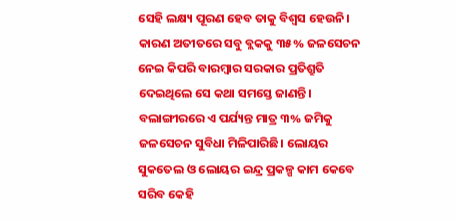ସେହି ଲକ୍ଷ୍ୟ ପୂରଣ ହେବ ତାକୁ ବିଶ୍ବସ ହେଉନି। କାରଣ ଅତୀତରେ ସବୁ ବ୍ଲକକୁ ୩୫% ଜଳସେଚନ ନେଇ କିପରି ବାରମ୍ବାର ସରକାର ପ୍ରତିଶ୍ରୁତି ଦେଇଥିଲେ ସେ କଥା ସମସ୍ତେ ଜାଣନ୍ତି। ବଲାଙ୍ଗୀରରେ ଏ ପର୍ଯ୍ୟନ୍ତ ମାତ୍ର ୩% ଜମିକୁ ଜଳସେଚନ ସୁବିଧା ମିଳିପାରିଛି। ଲୋୟର ସୁକତେଲ ଓ ଲୋୟର ଇନ୍ଦ୍ର ପ୍ରକଳ୍ପ କାମ କେବେ ସରିବ କେହି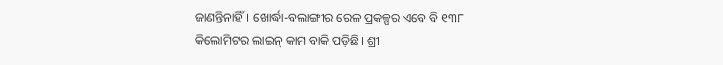ଜାଣନ୍ତିନାହିଁ। ଖୋର୍ଦ୍ଧା-ବଲାଙ୍ଗୀର ରେଳ ପ୍ରକଳ୍ପର ଏବେ ବି ୧୩୮ କିଲୋମିଟର ଲାଇନ୍‌ କାମ ବାକି ପଡ଼ିଛି। ଶ୍ରୀ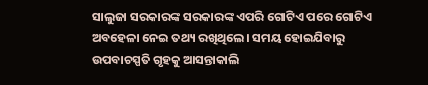ସାଲୁଜା ସରକାରଙ୍କ ସରକାରଙ୍କ ଏପରି ଗୋଟିଏ ପରେ ଗୋଟିଏ ଅବହେଳା ନେଇ ତଥ୍ୟ ରଖିଥିଲେ। ସମୟ ହୋଇଯିବାରୁ ଉପବାଚସ୍ପତି ଗୃହକୁ ଆସନ୍ତାକାଲି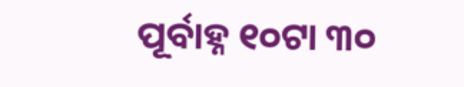ପୂର୍ବାହ୍ନ ୧୦ଟା ୩୦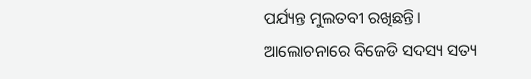ପର୍ଯ୍ୟନ୍ତ ମୁଲତବୀ ରଖିଛନ୍ତି। ଆଲୋଚନାରେ ବିଜେଡି ସଦସ୍ୟ ସତ୍ୟ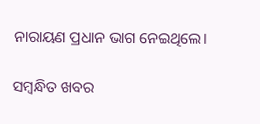ନାରାୟଣ ପ୍ରଧାନ ଭାଗ ନେଇଥିଲେ।

ସମ୍ବନ୍ଧିତ ଖବର